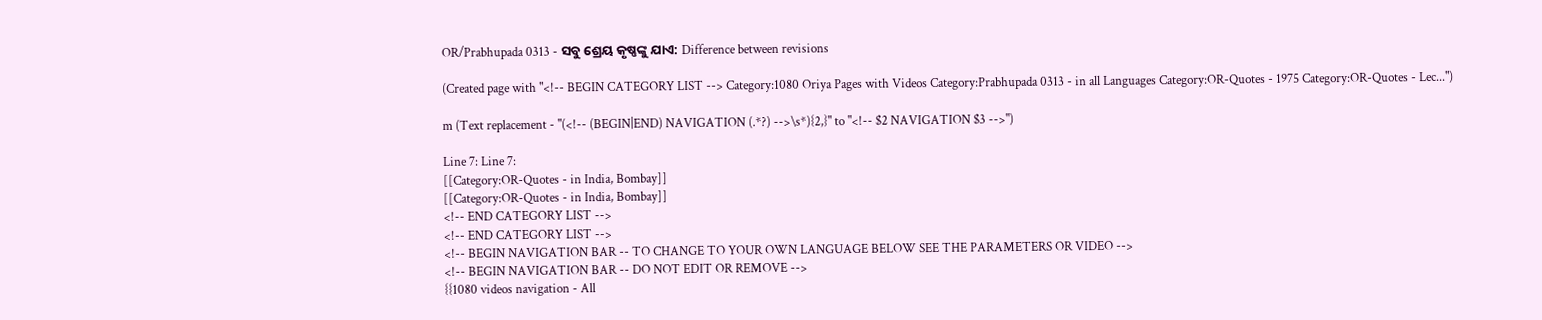OR/Prabhupada 0313 - ସବୁ ଶ୍ରେୟ କୃଷ୍ଣଙ୍କୁ ଯାଏ: Difference between revisions

(Created page with "<!-- BEGIN CATEGORY LIST --> Category:1080 Oriya Pages with Videos Category:Prabhupada 0313 - in all Languages Category:OR-Quotes - 1975 Category:OR-Quotes - Lec...")

m (Text replacement - "(<!-- (BEGIN|END) NAVIGATION (.*?) -->\s*){2,}" to "<!-- $2 NAVIGATION $3 -->")

Line 7: Line 7:
[[Category:OR-Quotes - in India, Bombay]]
[[Category:OR-Quotes - in India, Bombay]]
<!-- END CATEGORY LIST -->
<!-- END CATEGORY LIST -->
<!-- BEGIN NAVIGATION BAR -- TO CHANGE TO YOUR OWN LANGUAGE BELOW SEE THE PARAMETERS OR VIDEO -->
<!-- BEGIN NAVIGATION BAR -- DO NOT EDIT OR REMOVE -->
{{1080 videos navigation - All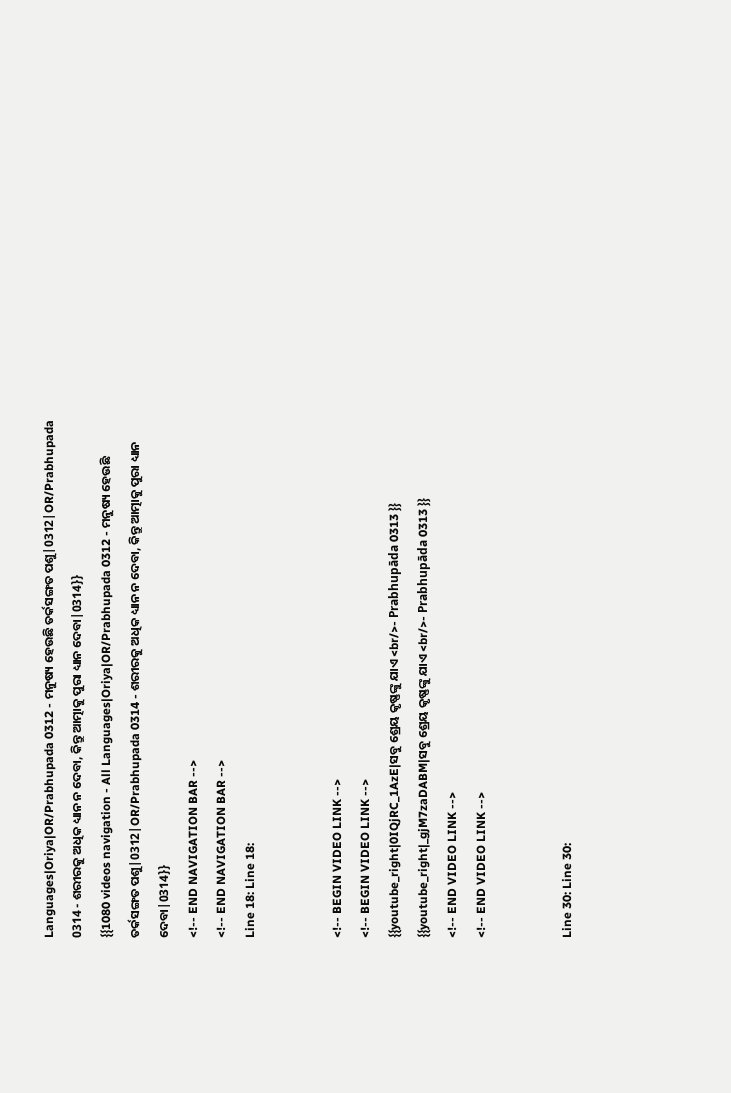Languages|Oriya|OR/Prabhupada 0312 - ମନୁଷ୍ୟ ହେଉଛି ତର୍କସଙ୍ଗତ ପଶୁ|0312|OR/Prabhupada 0314 - ଶରୀରକୁ ଅଧିକ ଧ୍ୟାନ ନ ଦେବା, କିନ୍ତୁ ଆତ୍ମାକୁ ପୁରା ଧ୍ୟାନ ଦେବା|0314}}
{{1080 videos navigation - All Languages|Oriya|OR/Prabhupada 0312 - ମନୁଷ୍ୟ ହେଉଛି ତର୍କସଙ୍ଗତ ପଶୁ|0312|OR/Prabhupada 0314 - ଶରୀରକୁ ଅଧିକ ଧ୍ୟାନ ନ ଦେବା, କିନ୍ତୁ ଆତ୍ମାକୁ ପୁରା ଧ୍ୟାନ ଦେବା|0314}}
<!-- END NAVIGATION BAR -->
<!-- END NAVIGATION BAR -->
Line 18: Line 18:


<!-- BEGIN VIDEO LINK -->
<!-- BEGIN VIDEO LINK -->
{{youtube_right|0IQjRC_1AzE|ସବୁ ଶ୍ରେୟ କୃଷ୍ଣଙ୍କୁ ଯାଏ <br/>- Prabhupāda 0313 }}
{{youtube_right|_gjM7zaDABM|ସବୁ ଶ୍ରେୟ କୃଷ୍ଣଙ୍କୁ ଯାଏ <br/>- Prabhupāda 0313 }}
<!-- END VIDEO LINK -->
<!-- END VIDEO LINK -->


Line 30: Line 30: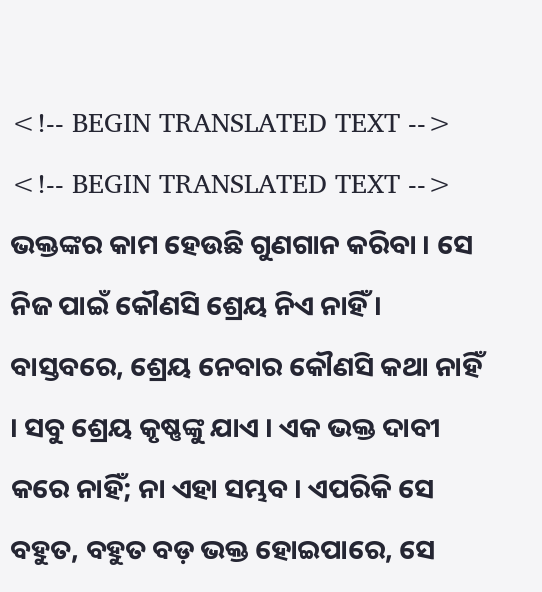<!-- BEGIN TRANSLATED TEXT -->
<!-- BEGIN TRANSLATED TEXT -->
ଭକ୍ତଙ୍କର କାମ ହେଉଛି ଗୁଣଗାନ କରିବା । ସେ ନିଜ ପାଇଁ କୌଣସି ଶ୍ରେୟ ନିଏ ନାହିଁ । ବାସ୍ତବରେ, ଶ୍ରେୟ ନେବାର କୌଣସି କଥା ନାହିଁ । ସବୁ ଶ୍ରେୟ କୃଷ୍ଣଙ୍କୁ ଯାଏ । ଏକ ଭକ୍ତ ଦାବୀ କରେ ନାହିଁ; ନା ଏହା ସମ୍ଭବ । ଏପରିକି ସେ ବହୁତ, ବହୁତ ବଡ଼ ଭକ୍ତ ହୋଇପାରେ, ସେ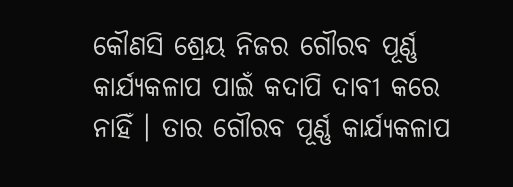କୌଣସି ଶ୍ରେୟ ନିଜର ଗୌରବ ପୂର୍ଣ୍ଣ କାର୍ଯ୍ୟକଳାପ ପାଇଁ କଦାପି ଦାବୀ କରେ ନାହିଁ । ତାର ଗୌରବ ପୂର୍ଣ୍ଣ କାର୍ଯ୍ୟକଳାପ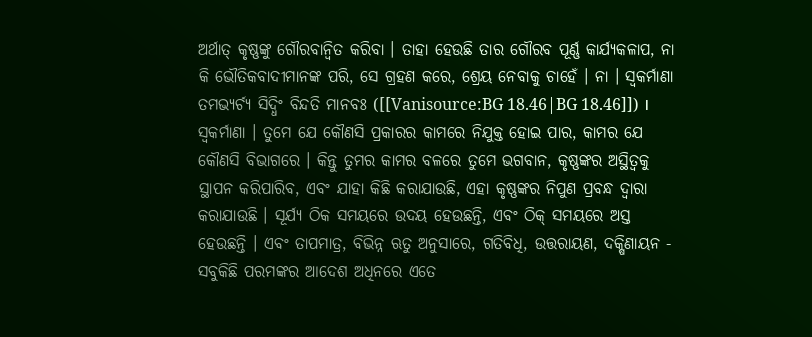ଅର୍ଥାତ୍ କୃଷ୍ଣଙ୍କୁ ଗୌରବାନ୍ଵିତ କରିବା । ତାହା ହେଉଛି ତାର ଗୌରବ ପୂର୍ଣ୍ଣ କାର୍ଯ୍ୟକଳାପ, ନା କି ଭୌତିକବାଦୀମାନଙ୍କ ପରି, ସେ ଗ୍ରହଣ କରେ, ଶ୍ରେୟ ନେବାକୁ ଚାହେଁ । ନା । ସ୍ଵକର୍ମାଣା ତମଭ୍ୟର୍ଚ୍ୟ ସିଦ୍ଧିଂ ବିନ୍ଦତି ମାନବଃ ([[Vanisource:BG 18.46|BG 18.46]]) । ସ୍ଵକର୍ମାଣା । ତୁମେ ଯେ କୌଣସି ପ୍ରକାରର କାମରେ ନିଯୁକ୍ତ ହୋଇ ପାର, କାମର ଯେ କୌଣସି ବିଭାଗରେ । କିନ୍ତୁ ତୁମର କାମର ବଳରେ ତୁମେ ଭଗବାନ, କୃଷ୍ଣଙ୍କର ଅସ୍ଥିତ୍ଵକୁ ସ୍ଥାପନ କରିପାରିବ, ଏବଂ ଯାହା କିଛି କରାଯାଉଛି, ଏହା କୃଷ୍ଣଙ୍କର ନିପୁଣ ପ୍ରବନ୍ଧ ଦ୍ଵାରା କରାଯାଉଛି । ସୂର୍ଯ୍ୟ ଠିକ ସମୟରେ ଉଦୟ ହେଉଛନ୍ତି, ଏବଂ ଠିକ୍ ସମୟରେ ଅସ୍ତ ହେଉଛନ୍ତି । ଏବଂ ତାପମାତ୍ର, ବିଭିନ୍ନ ଋତୁ ଅନୁସାରେ, ଗତିବିଧି, ଉତ୍ତରାୟଣ, ଦକ୍ଷିଣାୟନ - ସବୁକିଛି ପରମଙ୍କର ଆଦେଶ ଅଧିନରେ ଏତେ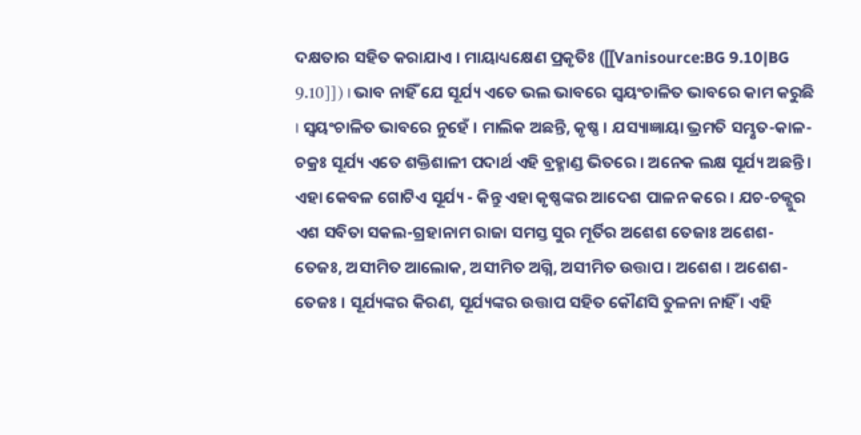ଦକ୍ଷତାର ସହିତ କରାଯାଏ । ମାୟାଧ୍ୟକ୍ଷେଣ ପ୍ରକୃତିଃ ([[Vanisource:BG 9.10|BG 9.10]]) । ଭାବ ନାହିଁ ଯେ ସୂର୍ଯ୍ୟ ଏତେ ଭଲ ଭାବରେ ସ୍ଵୟଂଚାଳିତ ଭାବରେ କାମ କରୁଛି । ସ୍ଵୟଂଚାଳିତ ଭାବରେ ନୁହେଁ । ମାଲିକ ଅଛନ୍ତି, କୃଷ୍ଣ । ଯସ୍ୟାଜ୍ଞାୟା ଭ୍ରମତି ସମ୍ଭୃତ-କାଳ-ଚକ୍ରଃ ସୂର୍ଯ୍ୟ ଏତେ ଶକ୍ତିଶାଳୀ ପଦାର୍ଥ ଏହି ବ୍ରହ୍ମାଣ୍ଡ ଭିତରେ । ଅନେକ ଲକ୍ଷ ସୂର୍ଯ୍ୟ ଅଛନ୍ତି । ଏହା କେବଳ ଗୋଟିଏ ସୂର୍ଯ୍ୟ - କିନ୍ତୁ ଏହା କୃଷ୍ଣଙ୍କର ଆଦେଶ ପାଳନ କରେ । ଯଚ-ଚକ୍ଶୁର ଏଶ ସବିତା ସକଲ-ଗ୍ରହାନାମ ରାଜା ସମସ୍ତ ସୁର ମୂର୍ତିର ଅଶେଶ ତେଜାଃ ଅଶେଶ-ତେଜଃ, ଅସୀମିତ ଆଲୋକ, ଅସୀମିତ ଅଗ୍ନି, ଅସୀମିତ ଉତ୍ତାପ । ଅଶେଶ । ଅଶେଶ-ତେଜଃ । ସୂର୍ଯ୍ୟଙ୍କର କିରଣ, ସୂର୍ଯ୍ୟଙ୍କର ଉତ୍ତାପ ସହିତ କୌଣସି ତୁଳନା ନାହିଁ । ଏହି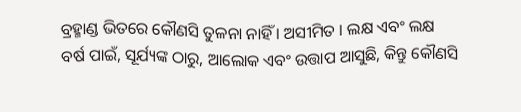ବ୍ରହ୍ମାଣ୍ଡ ଭିତରେ କୌଣସି ତୁଳନା ନାହିଁ । ଅସୀମିତ । ଲକ୍ଷ ଏବଂ ଲକ୍ଷ ବର୍ଷ ପାଇଁ, ସୂର୍ଯ୍ୟଙ୍କ ଠାରୁ, ଆଲୋକ ଏବଂ ଉତ୍ତାପ ଆସୁଛି, କିନ୍ତୁ କୌଣସି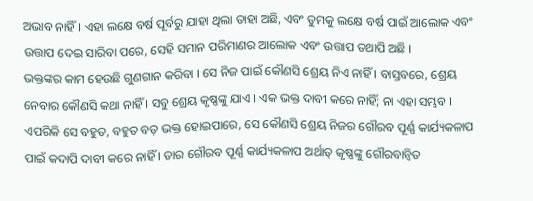ଅଭାବ ନାହିଁ । ଏହା ଲକ୍ଷେ ବର୍ଷ ପୂର୍ବରୁ ଯାହା ଥିଲା ତାହା ଅଛି, ଏବଂ ତୁମକୁ ଲକ୍ଷେ ବର୍ଷ ପାଇଁ ଆଲୋକ ଏବଂ ଉତ୍ତାପ ଦେଇ ସାରିବା ପରେ, ସେହି ସମାନ ପରିମାଣର ଆଲୋକ ଏବଂ ଉତ୍ତାପ ତଥାପି ଅଛି ।
ଭକ୍ତଙ୍କର କାମ ହେଉଛି ଗୁଣଗାନ କରିବା । ସେ ନିଜ ପାଇଁ କୌଣସି ଶ୍ରେୟ ନିଏ ନାହିଁ । ବାସ୍ତବରେ, ଶ୍ରେୟ ନେବାର କୌଣସି କଥା ନାହିଁ । ସବୁ ଶ୍ରେୟ କୃଷ୍ଣଙ୍କୁ ଯାଏ । ଏକ ଭକ୍ତ ଦାବୀ କରେ ନାହିଁ; ନା ଏହା ସମ୍ଭବ । ଏପରିକି ସେ ବହୁତ, ବହୁତ ବଡ଼ ଭକ୍ତ ହୋଇପାରେ, ସେ କୌଣସି ଶ୍ରେୟ ନିଜର ଗୌରବ ପୂର୍ଣ୍ଣ କାର୍ଯ୍ୟକଳାପ ପାଇଁ କଦାପି ଦାବୀ କରେ ନାହିଁ । ତାର ଗୌରବ ପୂର୍ଣ୍ଣ କାର୍ଯ୍ୟକଳାପ ଅର୍ଥାତ୍ କୃଷ୍ଣଙ୍କୁ ଗୌରବାନ୍ଵିତ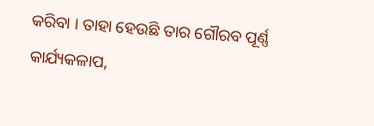କରିବା । ତାହା ହେଉଛି ତାର ଗୌରବ ପୂର୍ଣ୍ଣ କାର୍ଯ୍ୟକଳାପ,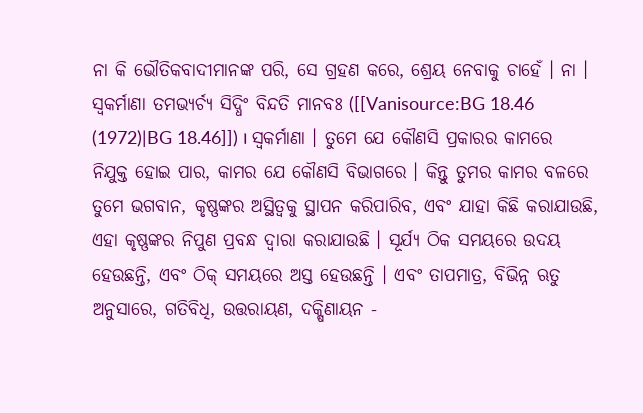ନା କି ଭୌତିକବାଦୀମାନଙ୍କ ପରି, ସେ ଗ୍ରହଣ କରେ, ଶ୍ରେୟ ନେବାକୁ ଚାହେଁ । ନା । ସ୍ଵକର୍ମାଣା ତମଭ୍ୟର୍ଚ୍ୟ ସିଦ୍ଧିଂ ବିନ୍ଦତି ମାନବଃ ([[Vanisource:BG 18.46 (1972)|BG 18.46]]) । ସ୍ଵକର୍ମାଣା । ତୁମେ ଯେ କୌଣସି ପ୍ରକାରର କାମରେ ନିଯୁକ୍ତ ହୋଇ ପାର, କାମର ଯେ କୌଣସି ବିଭାଗରେ । କିନ୍ତୁ ତୁମର କାମର ବଳରେ ତୁମେ ଭଗବାନ, କୃଷ୍ଣଙ୍କର ଅସ୍ଥିତ୍ଵକୁ ସ୍ଥାପନ କରିପାରିବ, ଏବଂ ଯାହା କିଛି କରାଯାଉଛି, ଏହା କୃଷ୍ଣଙ୍କର ନିପୁଣ ପ୍ରବନ୍ଧ ଦ୍ଵାରା କରାଯାଉଛି । ସୂର୍ଯ୍ୟ ଠିକ ସମୟରେ ଉଦୟ ହେଉଛନ୍ତି, ଏବଂ ଠିକ୍ ସମୟରେ ଅସ୍ତ ହେଉଛନ୍ତି । ଏବଂ ତାପମାତ୍ର, ବିଭିନ୍ନ ଋତୁ ଅନୁସାରେ, ଗତିବିଧି, ଉତ୍ତରାୟଣ, ଦକ୍ଷିଣାୟନ -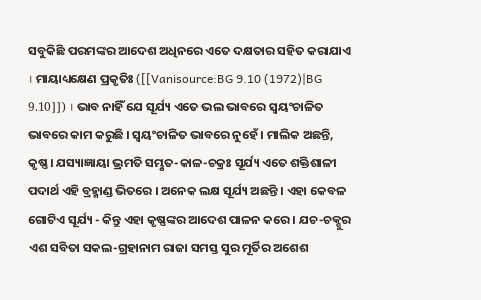ସବୁକିଛି ପରମଙ୍କର ଆଦେଶ ଅଧିନରେ ଏତେ ଦକ୍ଷତାର ସହିତ କରାଯାଏ । ମାୟାଧ୍ୟକ୍ଷେଣ ପ୍ରକୃତିଃ ([[Vanisource:BG 9.10 (1972)|BG 9.10]]) । ଭାବ ନାହିଁ ଯେ ସୂର୍ଯ୍ୟ ଏତେ ଭଲ ଭାବରେ ସ୍ଵୟଂଚାଳିତ ଭାବରେ କାମ କରୁଛି । ସ୍ଵୟଂଚାଳିତ ଭାବରେ ନୁହେଁ । ମାଲିକ ଅଛନ୍ତି, କୃଷ୍ଣ । ଯସ୍ୟାଜ୍ଞାୟା ଭ୍ରମତି ସମ୍ଭୃତ-କାଳ-ଚକ୍ରଃ ସୂର୍ଯ୍ୟ ଏତେ ଶକ୍ତିଶାଳୀ ପଦାର୍ଥ ଏହି ବ୍ରହ୍ମାଣ୍ଡ ଭିତରେ । ଅନେକ ଲକ୍ଷ ସୂର୍ଯ୍ୟ ଅଛନ୍ତି । ଏହା କେବଳ ଗୋଟିଏ ସୂର୍ଯ୍ୟ - କିନ୍ତୁ ଏହା କୃଷ୍ଣଙ୍କର ଆଦେଶ ପାଳନ କରେ । ଯଚ-ଚକ୍ଶୁର ଏଶ ସବିତା ସକଲ-ଗ୍ରହାନାମ ରାଜା ସମସ୍ତ ସୁର ମୂର୍ତିର ଅଶେଶ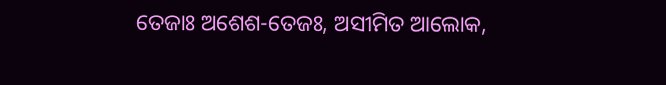ତେଜାଃ ଅଶେଶ-ତେଜଃ, ଅସୀମିତ ଆଲୋକ,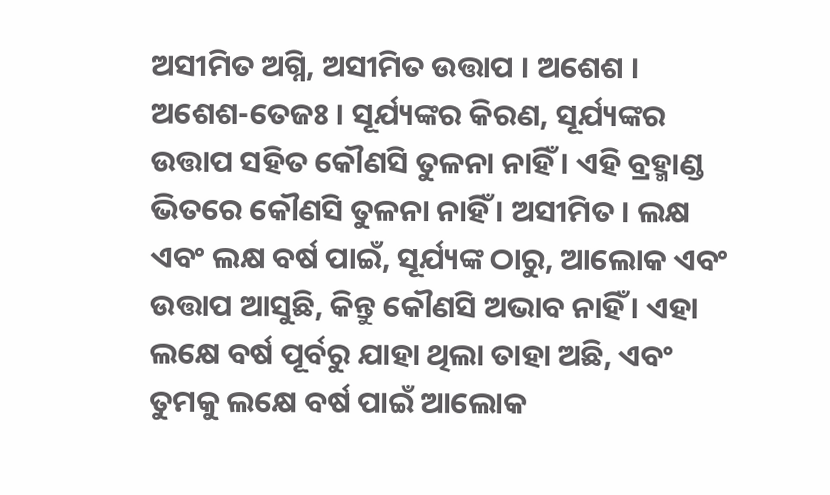ଅସୀମିତ ଅଗ୍ନି, ଅସୀମିତ ଉତ୍ତାପ । ଅଶେଶ । ଅଶେଶ-ତେଜଃ । ସୂର୍ଯ୍ୟଙ୍କର କିରଣ, ସୂର୍ଯ୍ୟଙ୍କର ଉତ୍ତାପ ସହିତ କୌଣସି ତୁଳନା ନାହିଁ । ଏହି ବ୍ରହ୍ମାଣ୍ଡ ଭିତରେ କୌଣସି ତୁଳନା ନାହିଁ । ଅସୀମିତ । ଲକ୍ଷ ଏବଂ ଲକ୍ଷ ବର୍ଷ ପାଇଁ, ସୂର୍ଯ୍ୟଙ୍କ ଠାରୁ, ଆଲୋକ ଏବଂ ଉତ୍ତାପ ଆସୁଛି, କିନ୍ତୁ କୌଣସି ଅଭାବ ନାହିଁ । ଏହା ଲକ୍ଷେ ବର୍ଷ ପୂର୍ବରୁ ଯାହା ଥିଲା ତାହା ଅଛି, ଏବଂ ତୁମକୁ ଲକ୍ଷେ ବର୍ଷ ପାଇଁ ଆଲୋକ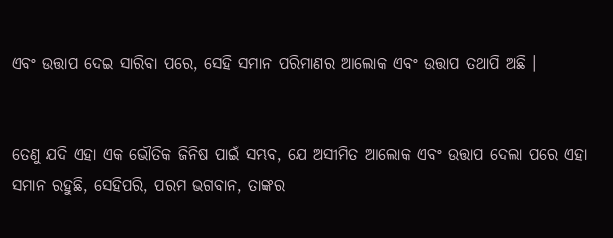ଏବଂ ଉତ୍ତାପ ଦେଇ ସାରିବା ପରେ, ସେହି ସମାନ ପରିମାଣର ଆଲୋକ ଏବଂ ଉତ୍ତାପ ତଥାପି ଅଛି ।


ତେଣୁ ଯଦି ଏହା ଏକ ଭୌତିକ ଜିନିଷ ପାଇଁ ସମ୍ଭବ, ଯେ ଅସୀମିତ ଆଲୋକ ଏବଂ ଉତ୍ତାପ ଦେଲା ପରେ ଏହା ସମାନ ରହୁଛି, ସେହିପରି, ପରମ ଭଗବାନ, ତାଙ୍କର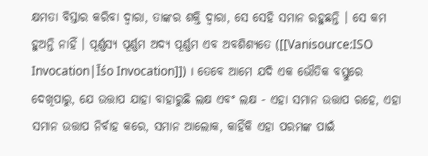କ୍ଷମତା ବିସ୍ତାର କରିବା ଦ୍ଵାରା, ତାଙ୍କର ଶକ୍ତି ଦ୍ଵାରା, ସେ ସେହି ସମାନ ରହୁଛନ୍ତି । ସେ କମ ହୁଅନ୍ତି ନାହିଁ । ପୂର୍ଣ୍ଣସ୍ୟ ପୂର୍ଣ୍ଣମ ଅଦ୍ୟ ପୂର୍ଣ୍ଣମ ଏବ ଅବଶିଶ୍ୟତେ ([[Vanisource:ISO Invocation|Īśo Invocation]]) । ତେବେ ଆମେ ଯଦି ଏକ ଭୌତିକ ବସ୍ତୁରେ ଦେଖିପାରୁ, ଯେ ଉତ୍ତାପ ଯାହା ବାହାରୁଛି ଲକ୍ଷ ଏବଂ ଲକ୍ଷ - ଏହା ସମାନ ଉତ୍ତାପ ରହେ, ଏହା ସମାନ ଉତ୍ତାପ ନିର୍ବାହ କରେ, ସମାନ ଆଲୋକ, କାହିଁକି ଏହା ପରମଙ୍କ ପାଇଁ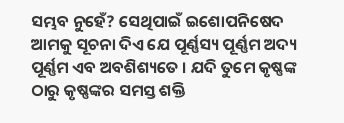ସମ୍ଭବ ନୁହେଁ? ସେଥିପାଇଁ ଇଶୋପନିଷେଦ ଆମକୁ ସୂଚନା ଦିଏ ଯେ ପୂର୍ଣ୍ଣସ୍ୟ ପୂର୍ଣ୍ଣମ ଅଦ୍ୟ ପୂର୍ଣ୍ଣମ ଏବ ଅବଶିଶ୍ୟତେ । ଯଦି ତୁମେ କୃଷ୍ଣଙ୍କ ଠାରୁ କୃଷ୍ଣଙ୍କର ସମସ୍ତ ଶକ୍ତି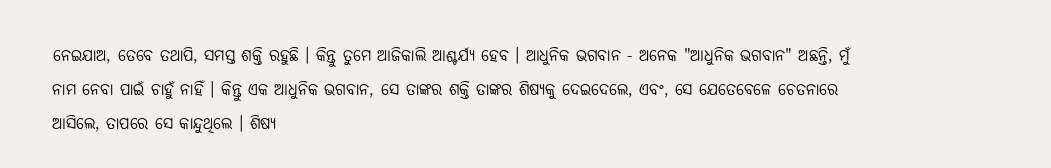ନେଇଯାଅ, ତେବେ ତଥାପି, ସମସ୍ତ ଶକ୍ତି ରହୁଛି । କିନ୍ତୁ ତୁମେ ଆଜିକାଲି ଆଶ୍ଚର୍ଯ୍ୟ ହେବ । ଆଧୁନିକ ଭଗବାନ - ଅନେକ "ଆଧୁନିକ ଭଗବାନ" ଅଛନ୍ତି, ମୁଁ ନାମ ନେବା ପାଇଁ ଚାହୁଁ ନାହିଁ । କିନ୍ତୁ ଏକ ଆଧୁନିକ ଭଗବାନ, ସେ ତାଙ୍କର ଶକ୍ତି ତାଙ୍କର ଶିଷ୍ୟକୁ ଦେଇଦେଲେ, ଏବଂ, ସେ ଯେତେବେଳେ ଚେତନାରେ ଆସିଲେ, ତାପରେ ସେ କାନ୍ଦୁଥିଲେ । ଶିଷ୍ୟ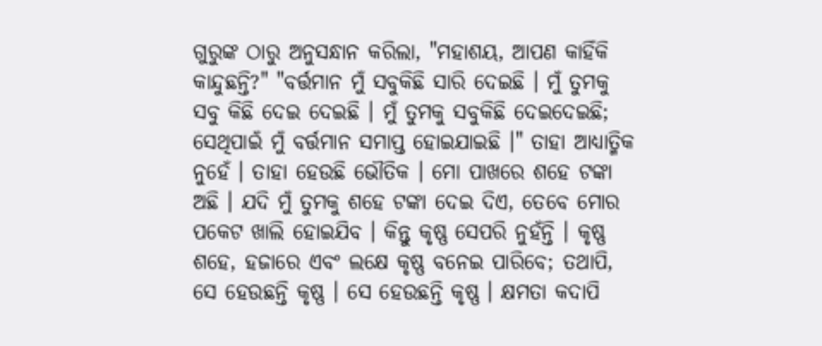ଗୁରୁଙ୍କ ଠାରୁ ଅନୁସନ୍ଧାନ କରିଲା, "ମହାଶୟ, ଆପଣ କାହିଁକି କାନ୍ଦୁଛନ୍ତି?" "ବର୍ତ୍ତମାନ ମୁଁ ସବୁକିଛି ସାରି ଦେଇଛି । ମୁଁ ତୁମକୁ ସବୁ କିଛି ଦେଇ ଦେଇଛି । ମୁଁ ତୁମକୁ ସବୁକିଛି ଦେଇଦେଇଛି; ସେଥିପାଇଁ ମୁଁ ବର୍ତ୍ତମାନ ସମାପ୍ତ ହୋଇଯାଇଛି ।" ତାହା ଆଧ୍ୟାତ୍ମିକ ନୁହେଁ । ତାହା ହେଉଛି ଭୌତିକ । ମୋ ପାଖରେ ଶହେ ଟଙ୍କା ଅଛି । ଯଦି ମୁଁ ତୁମକୁ ଶହେ ଟଙ୍କା ଦେଇ ଦିଏ, ତେବେ ମୋର ପକେଟ ଖାଲି ହୋଇଯିବ । କିନ୍ତୁ କୃଷ୍ଣ ସେପରି ନୁହଁନ୍ତି । କୃଷ୍ଣ ଶହେ, ହଜାରେ ଏବଂ ଲକ୍ଷେ କୃଷ୍ଣ ବନେଇ ପାରିବେ; ତଥାପି, ସେ ହେଉଛନ୍ତି କୃଷ୍ଣ । ସେ ହେଉଛନ୍ତି କୃଷ୍ଣ । କ୍ଷମତା କଦାପି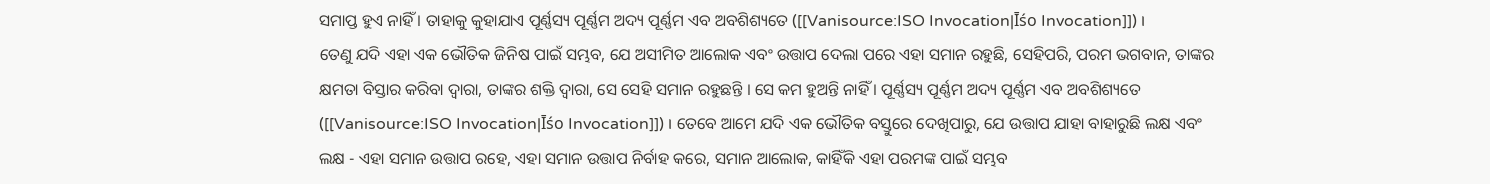ସମାପ୍ତ ହୁଏ ନାହିଁ । ତାହାକୁ କୁହାଯାଏ ପୂର୍ଣ୍ଣସ୍ୟ ପୂର୍ଣ୍ଣମ ଅଦ୍ୟ ପୂର୍ଣ୍ଣମ ଏବ ଅବଶିଶ୍ୟତେ ([[Vanisource:ISO Invocation|Īśo Invocation]]) ।
ତେଣୁ ଯଦି ଏହା ଏକ ଭୌତିକ ଜିନିଷ ପାଇଁ ସମ୍ଭବ, ଯେ ଅସୀମିତ ଆଲୋକ ଏବଂ ଉତ୍ତାପ ଦେଲା ପରେ ଏହା ସମାନ ରହୁଛି, ସେହିପରି, ପରମ ଭଗବାନ, ତାଙ୍କର କ୍ଷମତା ବିସ୍ତାର କରିବା ଦ୍ଵାରା, ତାଙ୍କର ଶକ୍ତି ଦ୍ଵାରା, ସେ ସେହି ସମାନ ରହୁଛନ୍ତି । ସେ କମ ହୁଅନ୍ତି ନାହିଁ । ପୂର୍ଣ୍ଣସ୍ୟ ପୂର୍ଣ୍ଣମ ଅଦ୍ୟ ପୂର୍ଣ୍ଣମ ଏବ ଅବଶିଶ୍ୟତେ ([[Vanisource:ISO Invocation|Īśo Invocation]]) । ତେବେ ଆମେ ଯଦି ଏକ ଭୌତିକ ବସ୍ତୁରେ ଦେଖିପାରୁ, ଯେ ଉତ୍ତାପ ଯାହା ବାହାରୁଛି ଲକ୍ଷ ଏବଂ ଲକ୍ଷ - ଏହା ସମାନ ଉତ୍ତାପ ରହେ, ଏହା ସମାନ ଉତ୍ତାପ ନିର୍ବାହ କରେ, ସମାନ ଆଲୋକ, କାହିଁକି ଏହା ପରମଙ୍କ ପାଇଁ ସମ୍ଭବ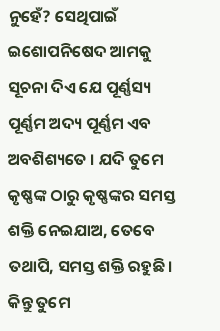ନୁହେଁ? ସେଥିପାଇଁ ଇଶୋପନିଷେଦ ଆମକୁ ସୂଚନା ଦିଏ ଯେ ପୂର୍ଣ୍ଣସ୍ୟ ପୂର୍ଣ୍ଣମ ଅଦ୍ୟ ପୂର୍ଣ୍ଣମ ଏବ ଅବଶିଶ୍ୟତେ । ଯଦି ତୁମେ କୃଷ୍ଣଙ୍କ ଠାରୁ କୃଷ୍ଣଙ୍କର ସମସ୍ତ ଶକ୍ତି ନେଇଯାଅ, ତେବେ ତଥାପି, ସମସ୍ତ ଶକ୍ତି ରହୁଛି । କିନ୍ତୁ ତୁମେ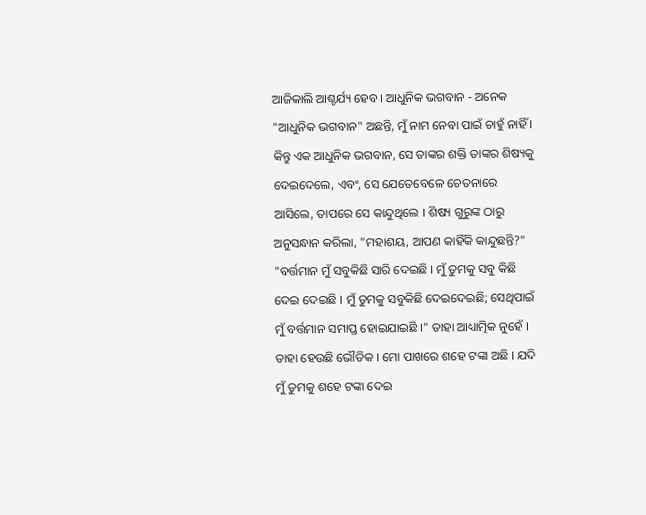ଆଜିକାଲି ଆଶ୍ଚର୍ଯ୍ୟ ହେବ । ଆଧୁନିକ ଭଗବାନ - ଅନେକ "ଆଧୁନିକ ଭଗବାନ" ଅଛନ୍ତି, ମୁଁ ନାମ ନେବା ପାଇଁ ଚାହୁଁ ନାହିଁ । କିନ୍ତୁ ଏକ ଆଧୁନିକ ଭଗବାନ, ସେ ତାଙ୍କର ଶକ୍ତି ତାଙ୍କର ଶିଷ୍ୟକୁ ଦେଇଦେଲେ, ଏବଂ, ସେ ଯେତେବେଳେ ଚେତନାରେ ଆସିଲେ, ତାପରେ ସେ କାନ୍ଦୁଥିଲେ । ଶିଷ୍ୟ ଗୁରୁଙ୍କ ଠାରୁ ଅନୁସନ୍ଧାନ କରିଲା, "ମହାଶୟ, ଆପଣ କାହିଁକି କାନ୍ଦୁଛନ୍ତି?" "ବର୍ତ୍ତମାନ ମୁଁ ସବୁକିଛି ସାରି ଦେଇଛି । ମୁଁ ତୁମକୁ ସବୁ କିଛି ଦେଇ ଦେଇଛି । ମୁଁ ତୁମକୁ ସବୁକିଛି ଦେଇଦେଇଛି; ସେଥିପାଇଁ ମୁଁ ବର୍ତ୍ତମାନ ସମାପ୍ତ ହୋଇଯାଇଛି ।" ତାହା ଆଧ୍ୟାତ୍ମିକ ନୁହେଁ । ତାହା ହେଉଛି ଭୌତିକ । ମୋ ପାଖରେ ଶହେ ଟଙ୍କା ଅଛି । ଯଦି ମୁଁ ତୁମକୁ ଶହେ ଟଙ୍କା ଦେଇ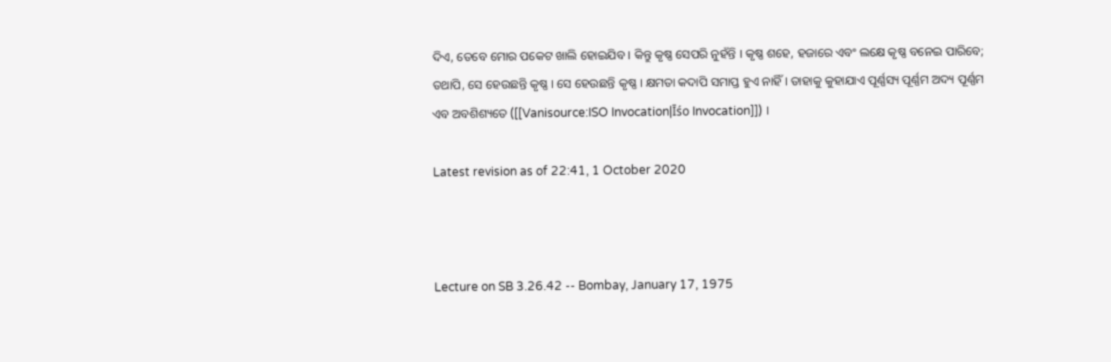ଦିଏ, ତେବେ ମୋର ପକେଟ ଖାଲି ହୋଇଯିବ । କିନ୍ତୁ କୃଷ୍ଣ ସେପରି ନୁହଁନ୍ତି । କୃଷ୍ଣ ଶହେ, ହଜାରେ ଏବଂ ଲକ୍ଷେ କୃଷ୍ଣ ବନେଇ ପାରିବେ; ତଥାପି, ସେ ହେଉଛନ୍ତି କୃଷ୍ଣ । ସେ ହେଉଛନ୍ତି କୃଷ୍ଣ । କ୍ଷମତା କଦାପି ସମାପ୍ତ ହୁଏ ନାହିଁ । ତାହାକୁ କୁହାଯାଏ ପୂର୍ଣ୍ଣସ୍ୟ ପୂର୍ଣ୍ଣମ ଅଦ୍ୟ ପୂର୍ଣ୍ଣମ ଏବ ଅବଶିଶ୍ୟତେ ([[Vanisource:ISO Invocation|Īśo Invocation]]) ।

Latest revision as of 22:41, 1 October 2020



Lecture on SB 3.26.42 -- Bombay, January 17, 1975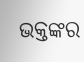ଭକ୍ତଙ୍କର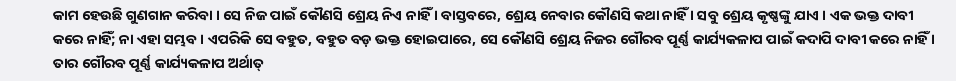କାମ ହେଉଛି ଗୁଣଗାନ କରିବା । ସେ ନିଜ ପାଇଁ କୌଣସି ଶ୍ରେୟ ନିଏ ନାହିଁ । ବାସ୍ତବରେ, ଶ୍ରେୟ ନେବାର କୌଣସି କଥା ନାହିଁ । ସବୁ ଶ୍ରେୟ କୃଷ୍ଣଙ୍କୁ ଯାଏ । ଏକ ଭକ୍ତ ଦାବୀ କରେ ନାହିଁ; ନା ଏହା ସମ୍ଭବ । ଏପରିକି ସେ ବହୁତ, ବହୁତ ବଡ଼ ଭକ୍ତ ହୋଇପାରେ, ସେ କୌଣସି ଶ୍ରେୟ ନିଜର ଗୌରବ ପୂର୍ଣ୍ଣ କାର୍ଯ୍ୟକଳାପ ପାଇଁ କଦାପି ଦାବୀ କରେ ନାହିଁ । ତାର ଗୌରବ ପୂର୍ଣ୍ଣ କାର୍ଯ୍ୟକଳାପ ଅର୍ଥାତ୍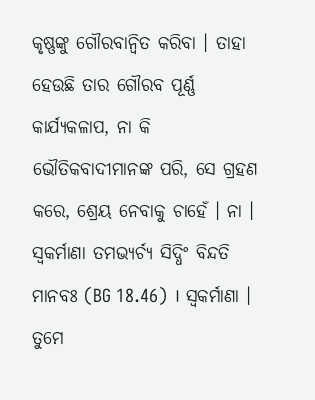କୃଷ୍ଣଙ୍କୁ ଗୌରବାନ୍ଵିତ କରିବା । ତାହା ହେଉଛି ତାର ଗୌରବ ପୂର୍ଣ୍ଣ କାର୍ଯ୍ୟକଳାପ, ନା କି ଭୌତିକବାଦୀମାନଙ୍କ ପରି, ସେ ଗ୍ରହଣ କରେ, ଶ୍ରେୟ ନେବାକୁ ଚାହେଁ । ନା । ସ୍ଵକର୍ମାଣା ତମଭ୍ୟର୍ଚ୍ୟ ସିଦ୍ଧିଂ ବିନ୍ଦତି ମାନବଃ (BG 18.46) । ସ୍ଵକର୍ମାଣା । ତୁମେ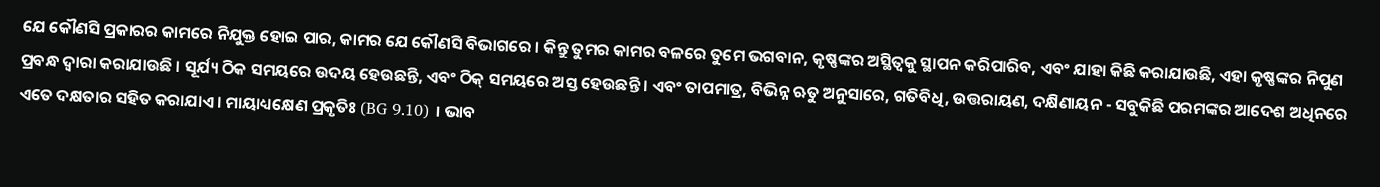ଯେ କୌଣସି ପ୍ରକାରର କାମରେ ନିଯୁକ୍ତ ହୋଇ ପାର, କାମର ଯେ କୌଣସି ବିଭାଗରେ । କିନ୍ତୁ ତୁମର କାମର ବଳରେ ତୁମେ ଭଗବାନ, କୃଷ୍ଣଙ୍କର ଅସ୍ଥିତ୍ଵକୁ ସ୍ଥାପନ କରିପାରିବ, ଏବଂ ଯାହା କିଛି କରାଯାଉଛି, ଏହା କୃଷ୍ଣଙ୍କର ନିପୁଣ ପ୍ରବନ୍ଧ ଦ୍ଵାରା କରାଯାଉଛି । ସୂର୍ଯ୍ୟ ଠିକ ସମୟରେ ଉଦୟ ହେଉଛନ୍ତି, ଏବଂ ଠିକ୍ ସମୟରେ ଅସ୍ତ ହେଉଛନ୍ତି । ଏବଂ ତାପମାତ୍ର, ବିଭିନ୍ନ ଋତୁ ଅନୁସାରେ, ଗତିବିଧି, ଉତ୍ତରାୟଣ, ଦକ୍ଷିଣାୟନ - ସବୁକିଛି ପରମଙ୍କର ଆଦେଶ ଅଧିନରେ ଏତେ ଦକ୍ଷତାର ସହିତ କରାଯାଏ । ମାୟାଧ୍ୟକ୍ଷେଣ ପ୍ରକୃତିଃ (BG 9.10) । ଭାବ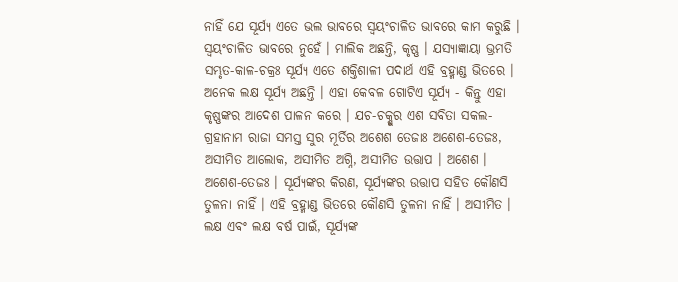ନାହିଁ ଯେ ସୂର୍ଯ୍ୟ ଏତେ ଭଲ ଭାବରେ ସ୍ଵୟଂଚାଳିତ ଭାବରେ କାମ କରୁଛି । ସ୍ଵୟଂଚାଳିତ ଭାବରେ ନୁହେଁ । ମାଲିକ ଅଛନ୍ତି, କୃଷ୍ଣ । ଯସ୍ୟାଜ୍ଞାୟା ଭ୍ରମତି ସମ୍ଭୃତ-କାଳ-ଚକ୍ରଃ ସୂର୍ଯ୍ୟ ଏତେ ଶକ୍ତିଶାଳୀ ପଦାର୍ଥ ଏହି ବ୍ରହ୍ମାଣ୍ଡ ଭିତରେ । ଅନେକ ଲକ୍ଷ ସୂର୍ଯ୍ୟ ଅଛନ୍ତି । ଏହା କେବଳ ଗୋଟିଏ ସୂର୍ଯ୍ୟ - କିନ୍ତୁ ଏହା କୃଷ୍ଣଙ୍କର ଆଦେଶ ପାଳନ କରେ । ଯଚ-ଚକ୍ଶୁର ଏଶ ସବିତା ସକଲ-ଗ୍ରହାନାମ ରାଜା ସମସ୍ତ ସୁର ମୂର୍ତିର ଅଶେଶ ତେଜାଃ ଅଶେଶ-ତେଜଃ, ଅସୀମିତ ଆଲୋକ, ଅସୀମିତ ଅଗ୍ନି, ଅସୀମିତ ଉତ୍ତାପ । ଅଶେଶ । ଅଶେଶ-ତେଜଃ । ସୂର୍ଯ୍ୟଙ୍କର କିରଣ, ସୂର୍ଯ୍ୟଙ୍କର ଉତ୍ତାପ ସହିତ କୌଣସି ତୁଳନା ନାହିଁ । ଏହି ବ୍ରହ୍ମାଣ୍ଡ ଭିତରେ କୌଣସି ତୁଳନା ନାହିଁ । ଅସୀମିତ । ଲକ୍ଷ ଏବଂ ଲକ୍ଷ ବର୍ଷ ପାଇଁ, ସୂର୍ଯ୍ୟଙ୍କ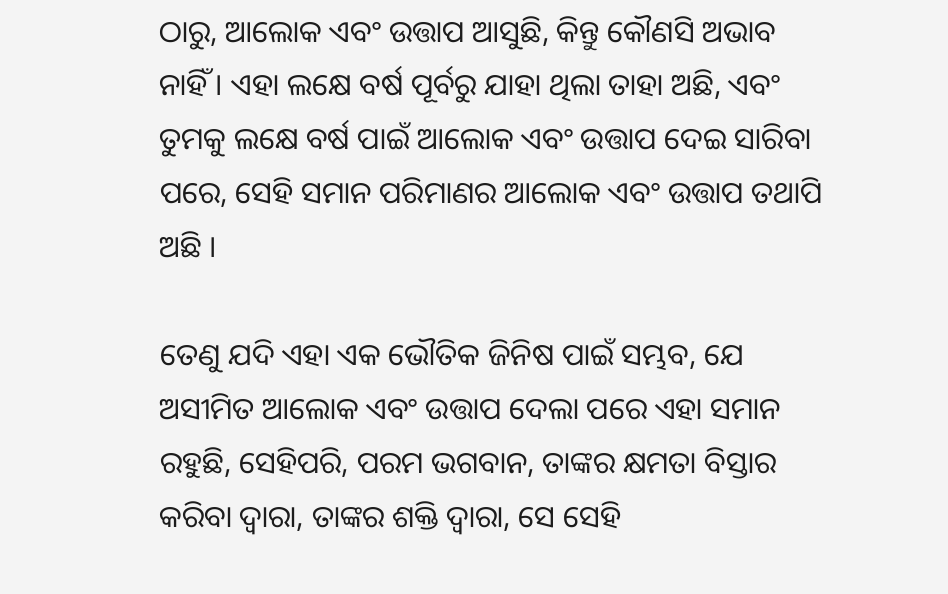ଠାରୁ, ଆଲୋକ ଏବଂ ଉତ୍ତାପ ଆସୁଛି, କିନ୍ତୁ କୌଣସି ଅଭାବ ନାହିଁ । ଏହା ଲକ୍ଷେ ବର୍ଷ ପୂର୍ବରୁ ଯାହା ଥିଲା ତାହା ଅଛି, ଏବଂ ତୁମକୁ ଲକ୍ଷେ ବର୍ଷ ପାଇଁ ଆଲୋକ ଏବଂ ଉତ୍ତାପ ଦେଇ ସାରିବା ପରେ, ସେହି ସମାନ ପରିମାଣର ଆଲୋକ ଏବଂ ଉତ୍ତାପ ତଥାପି ଅଛି ।

ତେଣୁ ଯଦି ଏହା ଏକ ଭୌତିକ ଜିନିଷ ପାଇଁ ସମ୍ଭବ, ଯେ ଅସୀମିତ ଆଲୋକ ଏବଂ ଉତ୍ତାପ ଦେଲା ପରେ ଏହା ସମାନ ରହୁଛି, ସେହିପରି, ପରମ ଭଗବାନ, ତାଙ୍କର କ୍ଷମତା ବିସ୍ତାର କରିବା ଦ୍ଵାରା, ତାଙ୍କର ଶକ୍ତି ଦ୍ଵାରା, ସେ ସେହି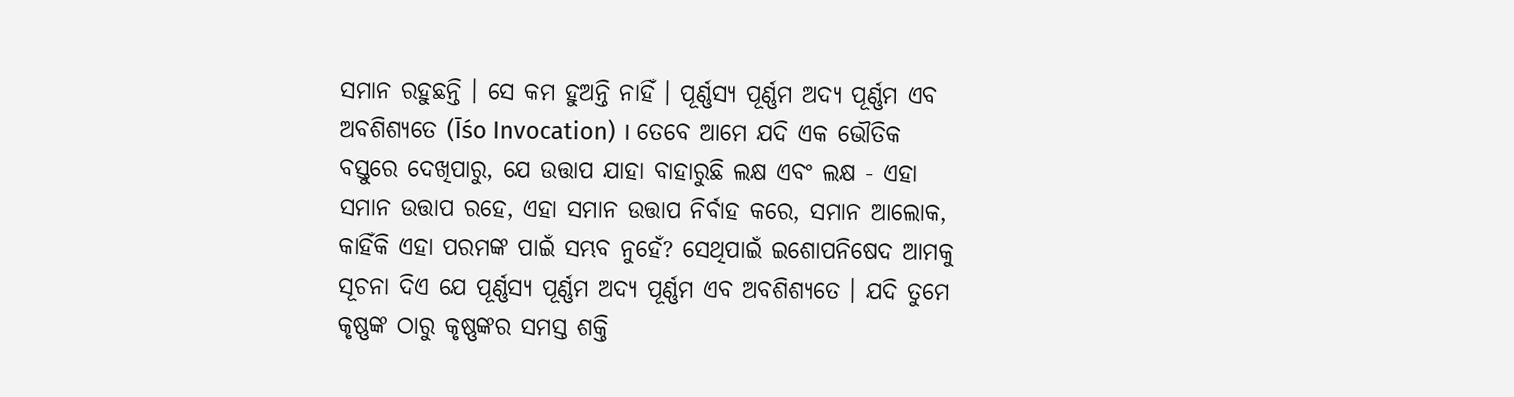ସମାନ ରହୁଛନ୍ତି । ସେ କମ ହୁଅନ୍ତି ନାହିଁ । ପୂର୍ଣ୍ଣସ୍ୟ ପୂର୍ଣ୍ଣମ ଅଦ୍ୟ ପୂର୍ଣ୍ଣମ ଏବ ଅବଶିଶ୍ୟତେ (Īśo Invocation) । ତେବେ ଆମେ ଯଦି ଏକ ଭୌତିକ ବସ୍ତୁରେ ଦେଖିପାରୁ, ଯେ ଉତ୍ତାପ ଯାହା ବାହାରୁଛି ଲକ୍ଷ ଏବଂ ଲକ୍ଷ - ଏହା ସମାନ ଉତ୍ତାପ ରହେ, ଏହା ସମାନ ଉତ୍ତାପ ନିର୍ବାହ କରେ, ସମାନ ଆଲୋକ, କାହିଁକି ଏହା ପରମଙ୍କ ପାଇଁ ସମ୍ଭବ ନୁହେଁ? ସେଥିପାଇଁ ଇଶୋପନିଷେଦ ଆମକୁ ସୂଚନା ଦିଏ ଯେ ପୂର୍ଣ୍ଣସ୍ୟ ପୂର୍ଣ୍ଣମ ଅଦ୍ୟ ପୂର୍ଣ୍ଣମ ଏବ ଅବଶିଶ୍ୟତେ । ଯଦି ତୁମେ କୃଷ୍ଣଙ୍କ ଠାରୁ କୃଷ୍ଣଙ୍କର ସମସ୍ତ ଶକ୍ତି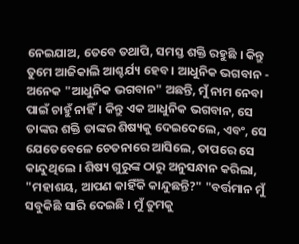ନେଇଯାଅ, ତେବେ ତଥାପି, ସମସ୍ତ ଶକ୍ତି ରହୁଛି । କିନ୍ତୁ ତୁମେ ଆଜିକାଲି ଆଶ୍ଚର୍ଯ୍ୟ ହେବ । ଆଧୁନିକ ଭଗବାନ - ଅନେକ "ଆଧୁନିକ ଭଗବାନ" ଅଛନ୍ତି, ମୁଁ ନାମ ନେବା ପାଇଁ ଚାହୁଁ ନାହିଁ । କିନ୍ତୁ ଏକ ଆଧୁନିକ ଭଗବାନ, ସେ ତାଙ୍କର ଶକ୍ତି ତାଙ୍କର ଶିଷ୍ୟକୁ ଦେଇଦେଲେ, ଏବଂ, ସେ ଯେତେବେଳେ ଚେତନାରେ ଆସିଲେ, ତାପରେ ସେ କାନ୍ଦୁଥିଲେ । ଶିଷ୍ୟ ଗୁରୁଙ୍କ ଠାରୁ ଅନୁସନ୍ଧାନ କରିଲା, "ମହାଶୟ, ଆପଣ କାହିଁକି କାନ୍ଦୁଛନ୍ତି?" "ବର୍ତ୍ତମାନ ମୁଁ ସବୁକିଛି ସାରି ଦେଇଛି । ମୁଁ ତୁମକୁ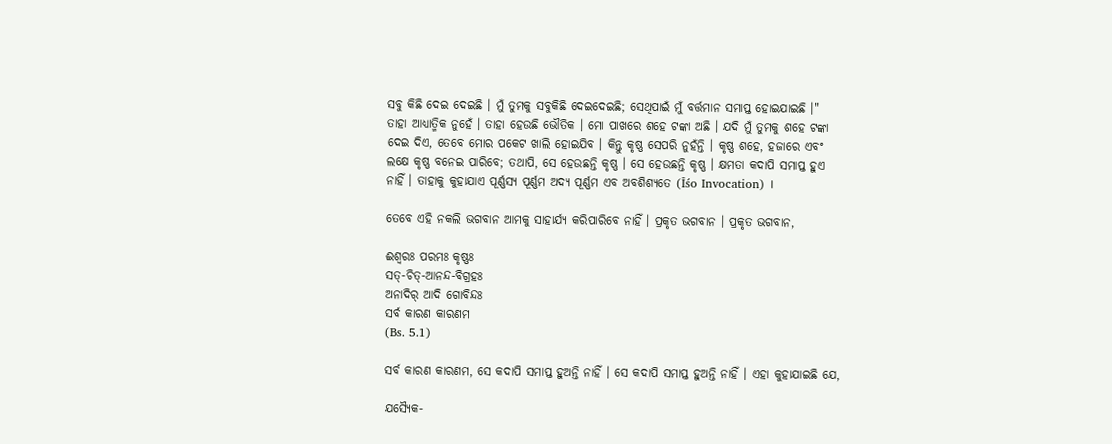ସବୁ କିଛି ଦେଇ ଦେଇଛି । ମୁଁ ତୁମକୁ ସବୁକିଛି ଦେଇଦେଇଛି; ସେଥିପାଇଁ ମୁଁ ବର୍ତ୍ତମାନ ସମାପ୍ତ ହୋଇଯାଇଛି ।" ତାହା ଆଧ୍ୟାତ୍ମିକ ନୁହେଁ । ତାହା ହେଉଛି ଭୌତିକ । ମୋ ପାଖରେ ଶହେ ଟଙ୍କା ଅଛି । ଯଦି ମୁଁ ତୁମକୁ ଶହେ ଟଙ୍କା ଦେଇ ଦିଏ, ତେବେ ମୋର ପକେଟ ଖାଲି ହୋଇଯିବ । କିନ୍ତୁ କୃଷ୍ଣ ସେପରି ନୁହଁନ୍ତି । କୃଷ୍ଣ ଶହେ, ହଜାରେ ଏବଂ ଲକ୍ଷେ କୃଷ୍ଣ ବନେଇ ପାରିବେ; ତଥାପି, ସେ ହେଉଛନ୍ତି କୃଷ୍ଣ । ସେ ହେଉଛନ୍ତି କୃଷ୍ଣ । କ୍ଷମତା କଦାପି ସମାପ୍ତ ହୁଏ ନାହିଁ । ତାହାକୁ କୁହାଯାଏ ପୂର୍ଣ୍ଣସ୍ୟ ପୂର୍ଣ୍ଣମ ଅଦ୍ୟ ପୂର୍ଣ୍ଣମ ଏବ ଅବଶିଶ୍ୟତେ (Īśo Invocation) ।

ତେବେ ଏହି ନକଲି ଭଗବାନ ଆମକୁ ସାହାର୍ଯ୍ୟ କରିପାରିବେ ନାହିଁ । ପ୍ରକୃତ ଭଗବାନ । ପ୍ରକୃତ ଭଗବାନ,

ଈଶ୍ଵରଃ ପରମଃ କୃଷ୍ଣଃ
ସତ୍-ଚିତ୍-ଆନନ୍ଦ-ବିଗ୍ରହଃ
ଅନାଦିର୍ ଆଦି ଗୋବିନ୍ଦଃ
ସର୍ବ କାରଣ କାରଣମ
(Bs. 5.1)

ସର୍ବ କାରଣ କାରଣମ, ସେ କଦାପି ସମାପ୍ତ ହୁଅନ୍ତି ନାହିଁ । ସେ କଦାପି ସମାପ୍ତ ହୁଅନ୍ତି ନାହିଁ । ଏହା କୁହାଯାଇଛି ଯେ,

ଯସ୍ୟୈକ-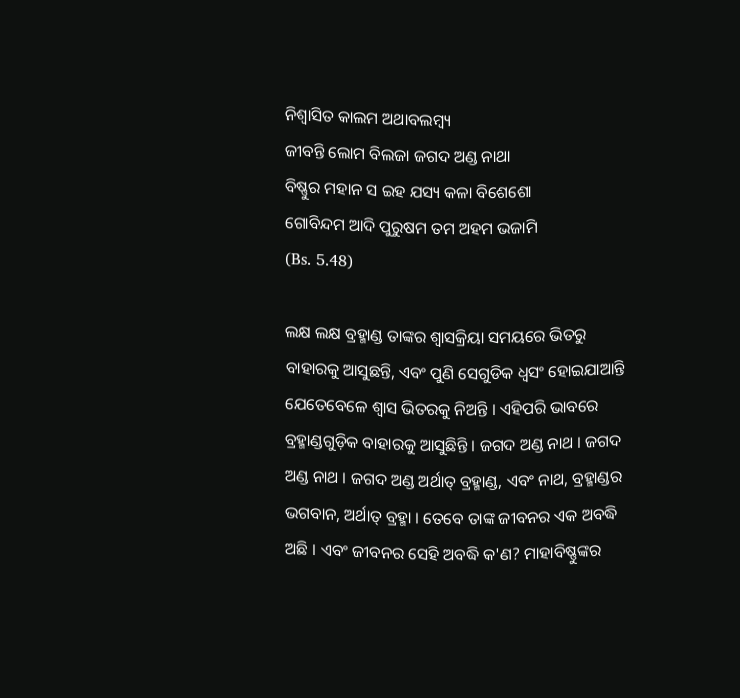ନିଶ୍ଵାସିତ କାଲମ ଅଥାବଲମ୍ଵ୍ୟ
ଜୀବନ୍ତି ଲୋମ ବିଲଜା ଜଗଦ ଅଣ୍ଡ ନାଥା
ବିଷ୍ଣୁର ମହାନ ସ ଇହ ଯସ୍ୟ କଳା ବିଶେଶୋ
ଗୋବିନ୍ଦମ ଆଦି ପୁରୁଷମ ତମ ଅହମ ଭଜାମି
(Bs. 5.48)

ଲକ୍ଷ ଲକ୍ଷ ବ୍ରହ୍ମାଣ୍ଡ ତାଙ୍କର ଶ୍ଵାସକ୍ରିୟା ସମୟରେ ଭିତରୁ ବାହାରକୁ ଆସୁଛନ୍ତି, ଏବଂ ପୁଣି ସେଗୁଡିକ ଧ୍ଵସଂ ହୋଇଯାଆନ୍ତି ଯେତେବେଳେ ଶ୍ଵାସ ଭିତରକୁ ନିଅନ୍ତି । ଏହିପରି ଭାବରେ ବ୍ରହ୍ମାଣ୍ଡଗୁଡ଼ିକ ବାହାରକୁ ଆସୁଛିନ୍ତି । ଜଗଦ ଅଣ୍ଡ ନାଥ । ଜଗଦ ଅଣ୍ଡ ନାଥ । ଜଗଦ ଅଣ୍ଡ ଅର୍ଥାତ୍ ବ୍ରହ୍ମାଣ୍ଡ, ଏବଂ ନାଥ, ବ୍ରହ୍ମାଣ୍ଡର ଭଗବାନ, ଅର୍ଥାତ୍ ବ୍ରହ୍ମା । ତେବେ ତାଙ୍କ ଜୀବନର ଏକ ଅବଦ୍ଧି ଅଛି । ଏବଂ ଜୀବନର ସେହି ଅବଦ୍ଧି କ'ଣ? ମାହାବିଷ୍ଣୁଙ୍କର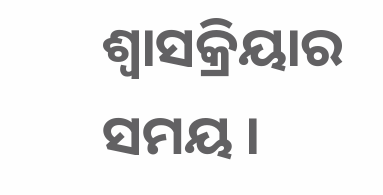ଶ୍ଵାସକ୍ରିୟାର ସମୟ ।